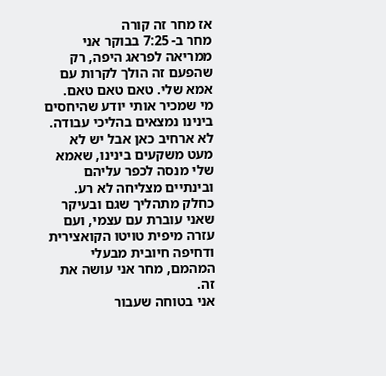אז מחר זה קורה
מחר ב- 7:25 בבוקר אני ממריאה לפראג היפה, רק שהפעם זה הולך לקרות עם אמא שלי. טאם טאם טאם.
מי שמכיר אותי יודע שהיחסים בינינו נמצאים בהליכי עבודה. לא ארחיב כאן אבל יש לא מעט משקעים בינינו, שאמא שלי מנסה לכפר עליהם ובינתיים מצליחה לא רע. כחלק מתהליך שגם ובעיקר שאני עוברת עם עצמי, ועם עזרה מיפית טויטו הקואצירית ודחיפה חיובית מבעלי המהמם, מחר אני עושה את זה.
אני בטוחה שעבור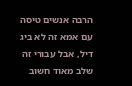הרבה אנשים טיסה עם אמא זה לא ביג דיל, אבל עבורי זה שלב מאוד חשוב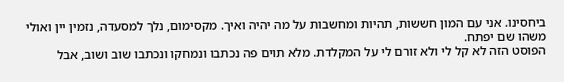ביחסינו. אני עם המון חששות, תהיות ומחשבות על מה יהיה ואיך. מקסימום, נלך למסעדה, נזמין יין ואולי משהו שם יפתח.
הפוסט הזה לא קל לי ולא זורם לי על המקלדת. מלא תוים פה נכתבו ונמחקו ונכתבו שוב ושוב, אבל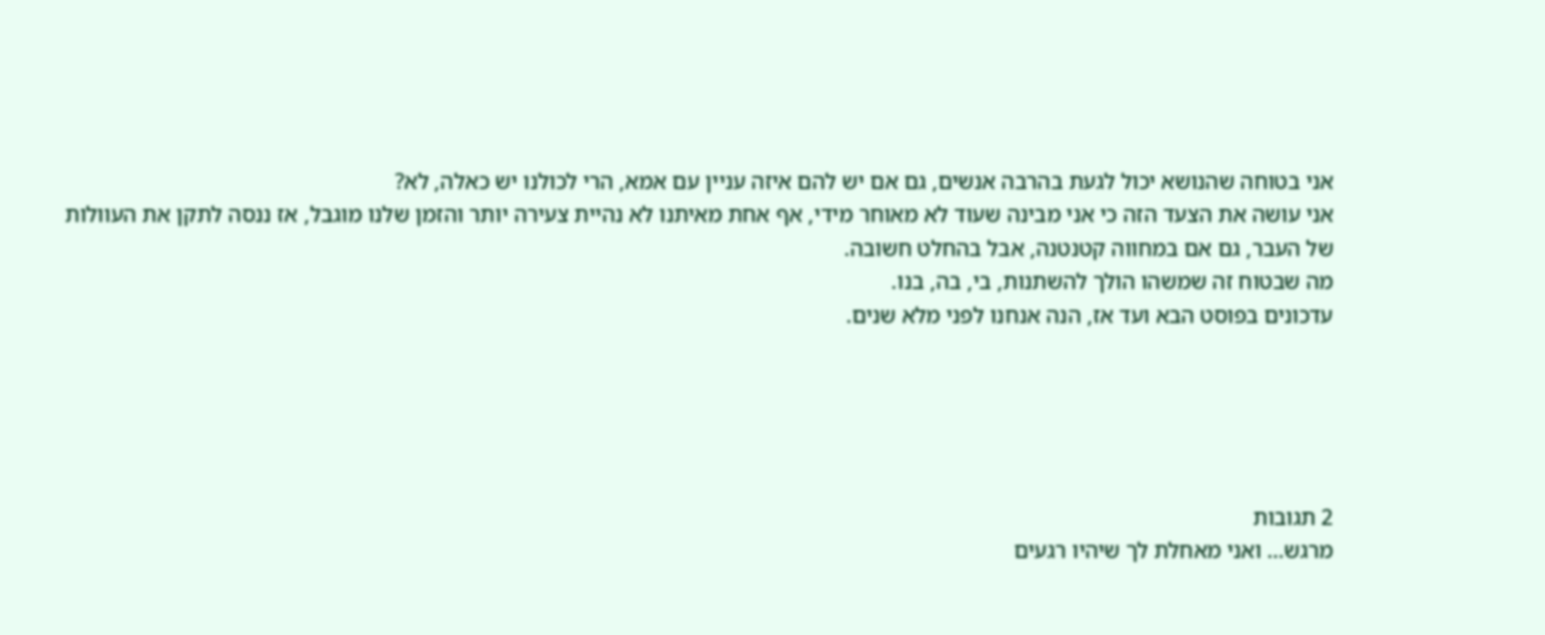אני בטוחה שהנושא יכול לגעת בהרבה אנשים, גם אם יש להם איזה עניין עם אמא, הרי לכולנו יש כאלה, לא?
אני עושה את הצעד הזה כי אני מבינה שעוד לא מאוחר מידי, אף אחת מאיתנו לא נהיית צעירה יותר והזמן שלנו מוגבל, אז ננסה לתקן את העוולות של העבר, גם אם במחווה קטנטנה, אבל בהחלט חשובה.
מה שבטוח זה שמשהו הולך להשתנות, בי, בה, בנו.
עדכונים בפוסט הבא ועד אז, הנה אנחנו לפני מלא שנים.





2 תגובות
מרגש… ואני מאחלת לך שיהיו רגעים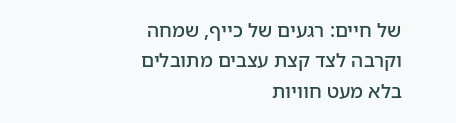של חיים: רגעים של כייף, שמחה וקרבה לצד קצת עצבים מתובלים בלא מעט חוויות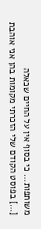משותפות… כי בסוף אין על החיים שכאלה
[…] בפוסט הקודם שלי הזכרתי מקומות בהן אני אוהבת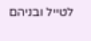לטייל ובניהם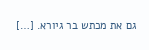גם את מכתש בר גיורא. […]